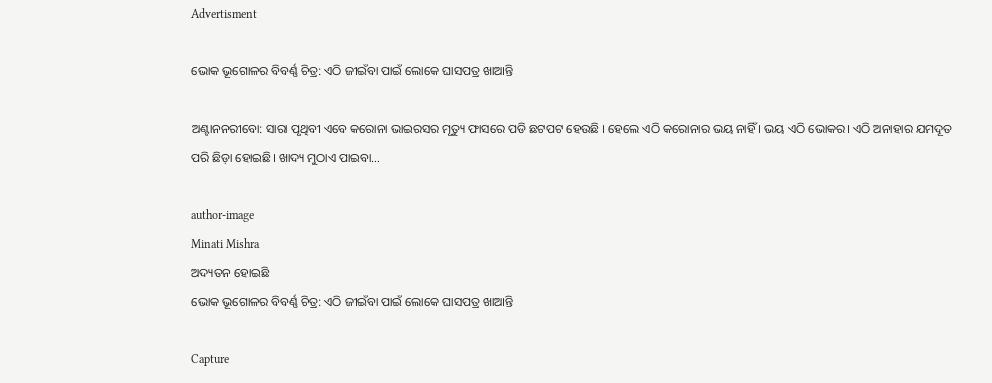Advertisment

ଭୋକ ଭୂଗୋଳର ବିବର୍ଣ୍ଣ ଚିତ୍ର: ଏଠି ଜୀଇଁବା ପାଇଁ ଲୋକେ ଘାସପତ୍ର ଖାଆନ୍ତି

ଅଣ୍ଟାନନରୀବୋ: ସାରା ପୃଥିବୀ ଏବେ କରୋନା ଭାଇରସର ମୃତ୍ୟୁ ଫାସରେ ପଡି ଛଟପଟ ହେଉଛି । ହେଲେ ଏଠି କରୋନାର ଭୟ ନାହିଁ । ଭୟ ଏଠି ଭୋକର। ଏଠି ଅନାହାର ଯମଦୂତ ପରି ଛିଡ଼ା ହୋଇଛି। ଖାଦ୍ୟ ମୁଠାଏ ପାଇବା…

author-image
Minati Mishra
ଅଦ୍ୟତନ ହୋଇଛି
ଭୋକ ଭୂଗୋଳର ବିବର୍ଣ୍ଣ ଚିତ୍ର: ଏଠି ଜୀଇଁବା ପାଇଁ ଲୋକେ ଘାସପତ୍ର ଖାଆନ୍ତି

Capture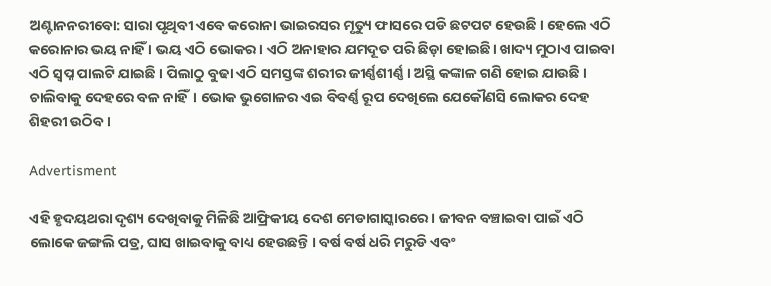ଅଣ୍ଟାନନରୀବୋ: ସାରା ପୃଥିବୀ ଏବେ କରୋନା ଭାଇରସର ମୃତ୍ୟୁ ଫାସରେ ପଡି ଛଟପଟ ହେଉଛି । ହେଲେ ଏଠି କରୋନାର ଭୟ ନାହିଁ । ଭୟ ଏଠି ଭୋକର। ଏଠି ଅନାହାର ଯମଦୂତ ପରି ଛିଡ଼ା ହୋଇଛି। ଖାଦ୍ୟ ମୁଠାଏ ପାଇବା ଏଠି ସ୍ୱପ୍ନ ପାଲଟି ଯାଇଛି । ପିଲାଠୁ ବୁଢା ଏଠି ସମସ୍ତଙ୍କ ଶରୀର ଜୀର୍ଣ୍ଣଶୀର୍ଣ୍ଣ । ଅସ୍ଥି କଙ୍କାଳ ଗଣି ହୋଇ ଯାଉଛି । ଚାଲିବାକୁ ଦେହରେ ବଳ ନାହିଁ। ଭୋକ ଭୁଗୋଳର ଏଇ ବିବର୍ଣ୍ଣ ରୂପ ଦେଖିଲେ ଯେକୌଣସି ଲୋକର ଦେହ ଶିହରୀ ଉଠିବ।

Advertisment

ଏହି ହୃଦୟଥରା ଦୃଶ୍ୟ ଦେଖିବାକୁ ମିଳିଛି ଆଫ୍ରିକୀୟ ଦେଶ ମେଡାଗାସ୍କାରରେ। ଜୀବନ ବଞ୍ଚାଇବା ପାଇଁ ଏଠି ଲୋକେ ଜଙ୍ଗଲି ପତ୍ର, ଘାସ ଖାଇବାକୁ ବାଧ୍ୟ ହେଉଛନ୍ତି । ବର୍ଷ ବର୍ଷ ଧରି ମରୁଡି ଏବଂ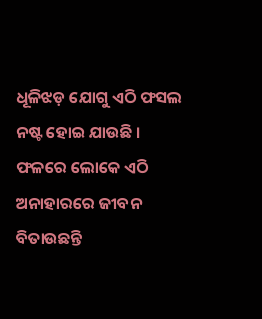ଧୂଳିଝଡ଼ ଯୋଗୁ ଏଠି ଫସଲ ନଷ୍ଟ ହୋଇ ଯାଉଛି । ଫଳରେ ଲୋକେ ଏଠି ଅନାହାରରେ ଜୀବନ ବିତାଉଛନ୍ତି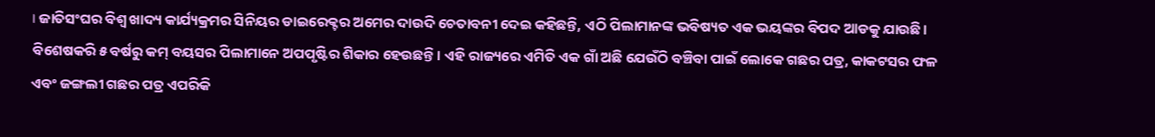। ଜାତିସଂଘର ବିଶ୍ୱ ଖାଦ୍ୟ କାର୍ଯ୍ୟକ୍ରମର ସିନିୟର ଡାଇରେକ୍ଟର ଅମେର ଦାଉଦି ଚେତାବନୀ ଦେଇ କହିଛନ୍ତି, ଏଠି ପିଲାମାନଙ୍କ ଭବିଷ୍ୟତ ଏକ ଭୟଙ୍କର ବିପଦ ଆଡକୁ ଯାଉଛି। ବିଶେଷକରି ୫ ବର୍ଷରୁ କମ୍‌ ବୟସର ପିଲାମାନେ ଅପପୃଷ୍ଟିର ଶିକାର ହେଉଛନ୍ତି। ଏହି ରାଜ୍ୟରେ ଏମିତି ଏକ ଗାଁ ଅଛି ଯେଉଁଠି ବଞ୍ଚିବା ପାଇଁ ଲୋକେ ଗଛର ପତ୍ର, କାକଟସର ଫଳ ଏବଂ ଜଙ୍ଗଲୀ ଗଛର ପତ୍ର ଏପରିକି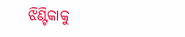ଝିଣ୍ଟିକାକୁ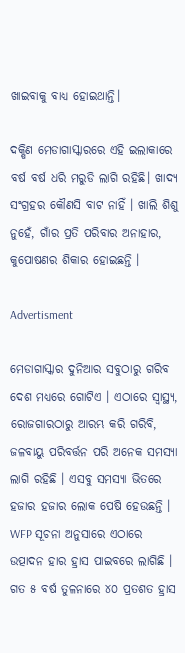ଖାଇବାକୁ ବାଧ୍ୟ ହୋଇଥାନ୍ତି।

ଦକ୍ଷିଣ ମେଡାଗାସ୍କାରରେ ଏହି ଇଲାକାରେ ବର୍ଷ ବର୍ଷ ଧରି ମରୁଡି ଲାଗି ରହିଛି। ଖାଦ୍ୟ ସଂଗ୍ରହର କୌଣସି ବାଟ ନାହିଁ । ଖାଲି ଶିଶୁ ନୁହେଁ, ଗାଁର ପ୍ରତି ପରିବାର ଅନାହାର, କୁପୋଷଣର ଶିକାର ହୋଇଛନ୍ତି ।

Advertisment

ମେଡାଗାସ୍କାର ଦୁନିଆର ସବୁଠାରୁ ଗରିବ ଦେଶ ମଧ୍ୟରେ ଗୋଟିଏ । ଏଠାରେ ସ୍ୱାସ୍ଥ୍ୟ, ରୋଜଗାରଠାରୁ ଆରମ୍ଭ କରି ଗରିବି, ଜଳବାୟୁ ପରିବର୍ତ୍ତନ ପରି ଅନେକ ସମସ୍ୟା ଲାଗି ରହିଛି । ଏସବୁ ସମସ୍ୟା ଭିତରେ ହଜାର ହଜାର ଲୋକ ପେଷି ହେଉଛନ୍ତି । WFP ସୂଚନା ଅନୁସାରେ ଏଠାରେ ଉତ୍ପାଦନ ହାର ହ୍ରାସ ପାଇବରେ ଲାଗିଛି । ଗତ ୫ ବର୍ଷ ତୁଳନାରେ ୪୦ ପ୍ରତଶତ ହ୍ରାସ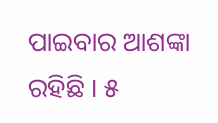ପାଇବାର ଆଶଙ୍କା ରହିଛି । ୫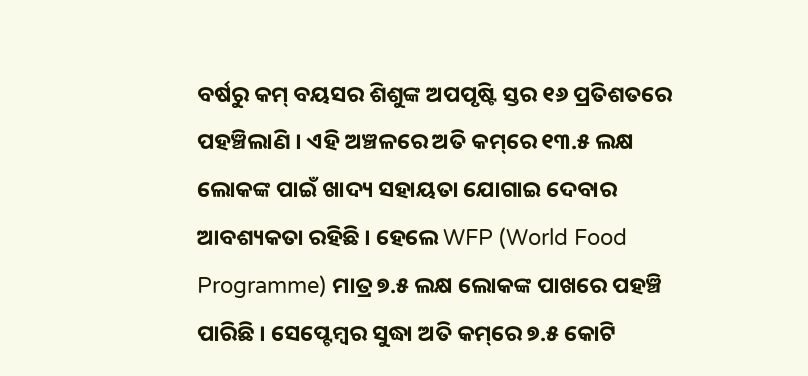ବର୍ଷରୁ କମ୍ ବୟସର ଶିଶୁଙ୍କ ଅପପୃଷ୍ଟି ସ୍ତର ୧୬ ପ୍ରତିଶତରେ ପହଞ୍ଚିଲାଣି । ଏହି ଅଞ୍ଚଳରେ ଅତି କମ୍‌ରେ ୧୩.୫ ଲକ୍ଷ ଲୋକଙ୍କ ପାଇଁ ଖାଦ୍ୟ ସହାୟତା ଯୋଗାଇ ଦେବାର ଆବଶ୍ୟକତା ରହିଛି । ହେଲେ WFP (World Food Programme) ମାତ୍ର ୭.୫ ଲକ୍ଷ ଲୋକଙ୍କ ପାଖରେ ପହଞ୍ଚି ପାରିଛି । ସେପ୍ଟେମ୍ବର ସୁଦ୍ଧା ଅତି କମ୍‌ରେ ୭.୫ କୋଟି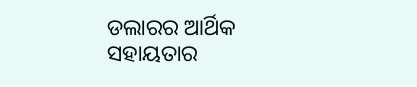ଡଲାରର ଆର୍ଥିକ ସହାୟତାର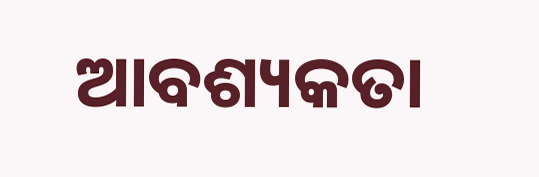ଆବଶ୍ୟକତା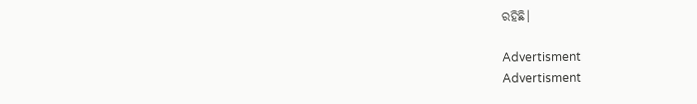ରହିଛି।

Advertisment
Advertisment